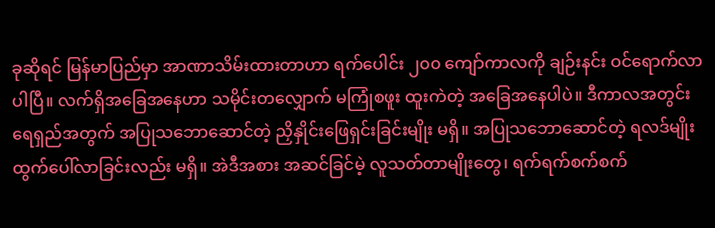ခုဆိုရင် မြန်မာပြည်မှာ အာဏာသိမ်းထားတာဟာ ရက်ပေါင်း ၂၀၀ ကျော်ကာလကို ချဉ်းနင်း ဝင်ရောက်လာပါပြီ။ လက်ရှိအခြေအနေဟာ သမိုင်းတလျှောက် မကြုံစဖူး ထူးကဲတဲ့ အခြေအနေပါပဲ။ ဒီကာလအတွင်း ရေရှည်အတွက် အပြုသဘောဆောင်တဲ့ ညှိနှိုင်းဖြေရှင်းခြင်းမျိုး မရှိ။ အပြုသဘောဆောင်တဲ့ ရလဒ်မျိုး ထွက်ပေါ်လာခြင်းလည်း မရှိ။ အဲဒီအစား အဆင်ခြင်မဲ့ လူသတ်တာမျိုးတွေ၊ ရက်ရက်စက်စက်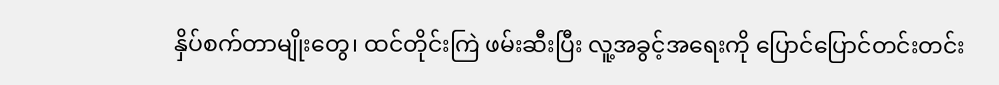နှိပ်စက်တာမျိုးတွေ၊ ထင်တိုင်းကြဲ ဖမ်းဆီးပြီး လူ့အခွင့်အရေးကို ပြောင်ပြောင်တင်းတင်း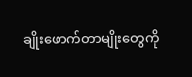ချိုးဖောက်တာမျိုးတွေကို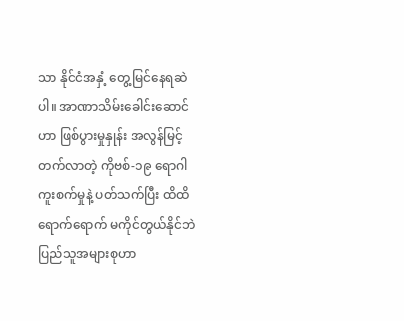သာ နိုင်ငံအနှံ့ တွေ့မြင်နေရဆဲပါ။ အာဏာသိမ်းခေါင်းဆောင်ဟာ ဖြစ်ပွားမှုနှုန်း အလွန်မြင့်တက်လာတဲ့ ကိုဗစ်-၁၉ ရောဂါကူးစက်မှုနဲ့ ပတ်သက်ပြီး ထိထိရောက်ရောက် မကိုင်တွယ်နိုင်ဘဲ ပြည်သူအများစုဟာ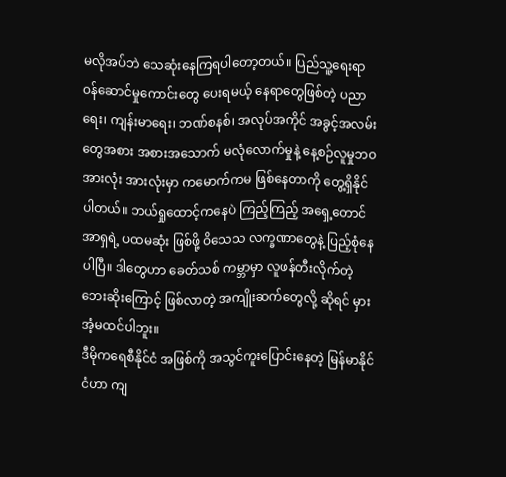မလိုအပ်ဘဲ သေဆုံးနေကြရပါတော့တယ်။ ပြည်သူ့ရေးရာ ဝန်ဆောင်မှုကောင်းတွေ ပေးရမယ့် နေရာတွေဖြစ်တဲ့ ပညာရေး၊ ကျန်းမာရေး၊ ဘဏ်စနစ်၊ အလုပ်အကိုင် အခွင့်အလမ်းတွေအစား အစားအသောက် မလုံလောက်မှုနဲ့ နေ့စဉ်လူမှုဘဝ အားလုံး အားလုံးမှာ ကမောက်ကမ ဖြစ်နေတာကို တွေ့ရှိနိုင်ပါတယ်။ ဘယ်ရှုထောင့်ကနေပဲ ကြည့်ကြည့် အရှေ့တောင် အာရှရဲ့ ပထမဆုံး ဖြစ်ဖို့ ဝိသေသ လက္ခဏာတွေနဲ့ ပြည့်စုံနေပါပြီ။ ဒါတွေဟာ ခေတ်သစ် ကမ္ဘာမှာ လူဖန်တီးလိုက်တဲ့ ဘေးဆိုးကြောင့် ဖြစ်လာတဲ့ အကျိုးဆက်တွေလို့ ဆိုရင် မှားအံ့မထင်ပါဘူး။
ဒီမိုကရေစီနိုင်ငံ အဖြစ်ကို အသွင်ကူးပြောင်းနေတဲ့ မြန်မာနိုင်ငံဟာ ကျ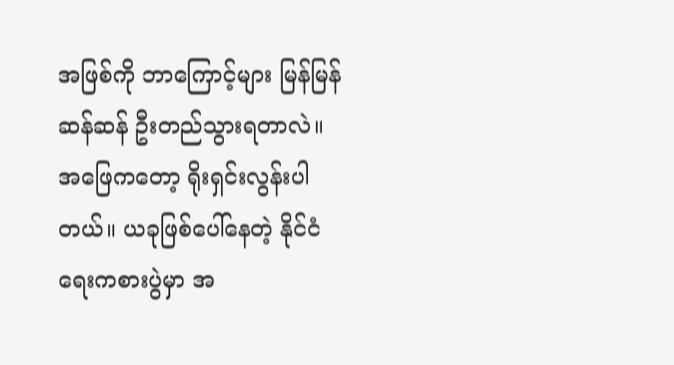အဖြစ်ကို ဘာကြောင့်များ မြန်မြန်ဆန်ဆန် ဦးတည်သွားရတာလဲ။ အဖြေကတော့ ရိုးရှင်းလွန်းပါတယ်။ ယခုဖြစ်ပေါ်နေတဲ့ နိုင်ငံရေးကစားပွဲမှာ အ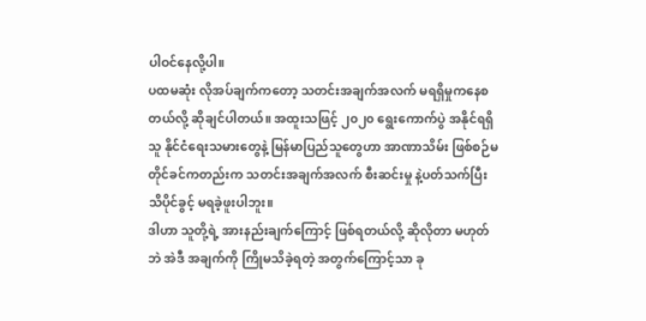ပါဝင်နေလို့ပါ။
ပထမဆုံး လိုအပ်ချက်ကတော့ သတင်းအချက်အလက် မရရှိမှုကနေစတယ်လို့ ဆိုချင်ပါတယ်။ အထူးသဖြင့် ၂၀၂၀ ရွေးကောက်ပွဲ အနိုင်ရရှိသူ နိုင်ငံရေးသမားတွေနဲ့ မြန်မာပြည်သူတွေဟာ အာဏာသိမ်း ဖြစ်စဉ်မတိုင်ခင်ကတည်းက သတင်းအချက်အလက် စီးဆင်းမှု နဲ့ပတ်သက်ပြီး သိပိုင်ခွင့် မရခဲ့ဖူးပါဘူး။
ဒါဟာ သူတို့ရဲ့ အားနည်းချက်ကြောင့် ဖြစ်ရတယ်လို့ ဆိုလိုတာ မဟုတ်ဘဲ အဲဒီ အချက်ကို ကြိုမသိခဲ့ရတဲ့ အတွက်ကြောင့်သာ ခု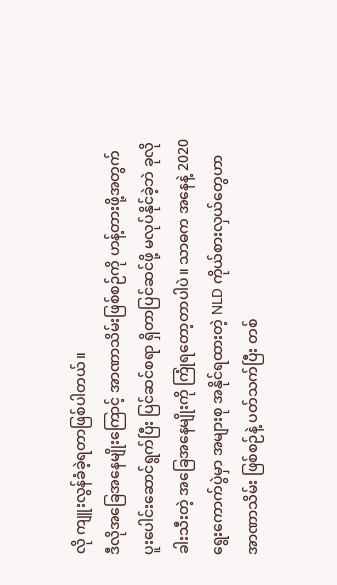လို ကျူးလွန်ခံခဲ့ရတာဖြစ်ပါတယ်။
ဒီလိုအခြေအနေမျိုးကြောင့် အာဏာသိမ်းဖြစ်စဉ်ကို ဟန့်တားဖို့အတွက် ပူးပေါင်းဆောင်ရွက်ပြီး ပြင်ဆင်စရာ ရှိတာပြင်ဆင်ဖို့ မလုပ်နိုင်ခဲ့ဘဲ ခုလိုခါးသီးတဲ့ အခြေအနေမျိုးကို ကြုံရတော့တာပါပဲ။ သာဓက အနေနဲ့ 2020 ရွေးကောက်ပွဲမှာ အများစု အနိုင်ရထားတဲ့ NLD ကိုယ်စားလှယ်တွေဟာ အာဏာသိမ်း ဖြစ်စဉ်နဲ့ ပတ်သက်ပြီး တစ်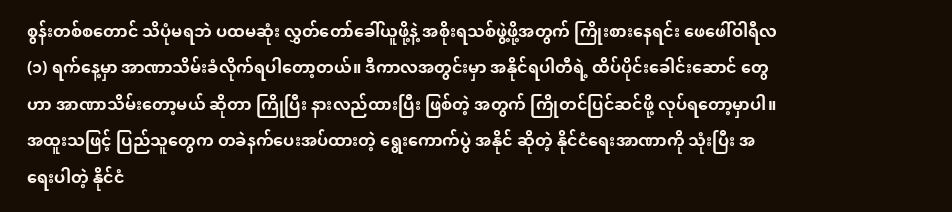စွန်းတစ်စတောင် သိပုံမရဘဲ ပထမဆုံး လွှတ်တော်ခေါ်ယူဖို့နဲ့ အစိုးရသစ်ဖွဲ့ဖို့အတွက် ကြိုးစားနေရင်း ဖေဖေါ်ဝါရီလ (၁) ရက်နေ့မှာ အာဏာသိမ်းခံလိုက်ရပါတော့တယ်။ ဒီကာလအတွင်းမှာ အနိုင်ရပါတီရဲ့ ထိပ်ပိုင်းခေါင်းဆောင် တွေဟာ အာဏာသိမ်းတော့မယ် ဆိုတာ ကြိုပြီး နားလည်ထားပြီး ဖြစ်တဲ့ အတွက် ကြိုတင်ပြင်ဆင်ဖို့ လုပ်ရတော့မှာပါ။ အထူးသဖြင့် ပြည်သူတွေက တခဲနက်ပေးအပ်ထားတဲ့ ရွေးကောက်ပွဲ အနိုင် ဆိုတဲ့ နိုင်ငံရေးအာဏာကို သုံးပြီး အရေးပါတဲ့ နိုင်ငံ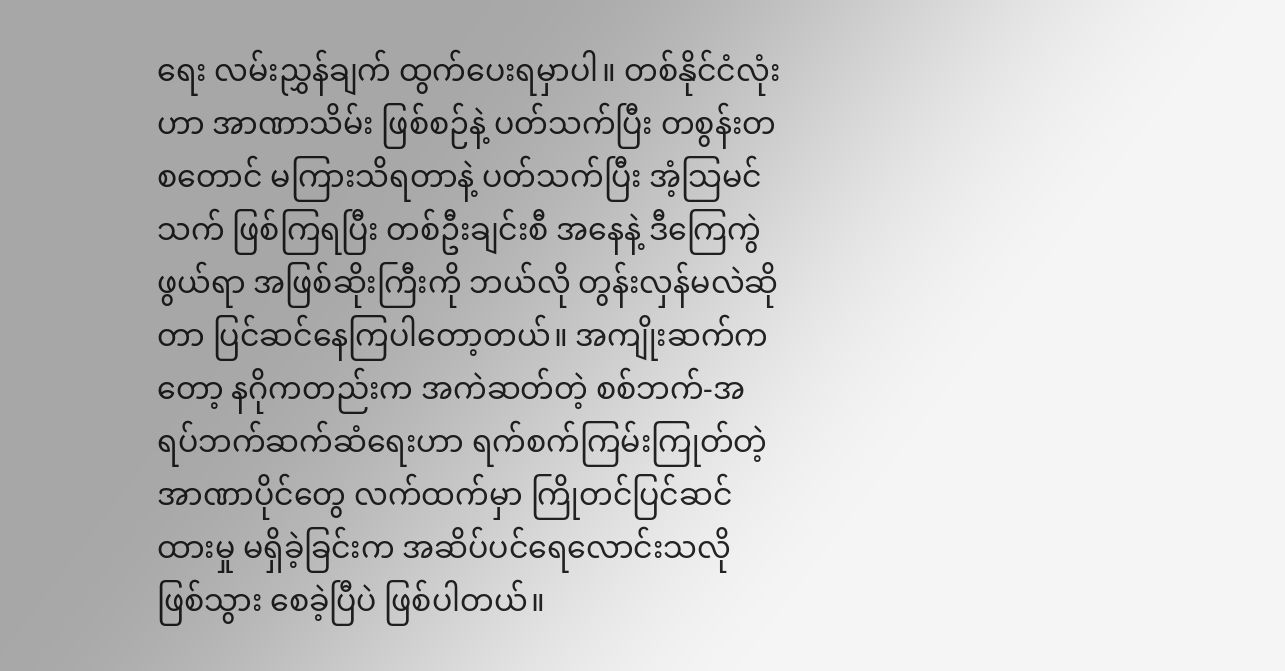ရေး လမ်းညွှန်ချက် ထွက်ပေးရမှာပါ။ တစ်နိုင်ငံလုံးဟာ အာဏာသိမ်း ဖြစ်စဉ်နဲ့ ပတ်သက်ပြီး တစွန်းတစတောင် မကြားသိရတာနဲ့ ပတ်သက်ပြီး အံ့သြမင်သက် ဖြစ်ကြရပြီး တစ်ဦးချင်းစီ အနေနဲ့ ဒီကြေကွဲဖွယ်ရာ အဖြစ်ဆိုးကြီးကို ဘယ်လို တွန်းလှန်မလဲဆိုတာ ပြင်ဆင်နေကြပါတော့တယ်။ အကျိုးဆက်ကတော့ နဂိုကတည်းက အကဲဆတ်တဲ့ စစ်ဘက်-အရပ်ဘက်ဆက်ဆံရေးဟာ ရက်စက်ကြမ်းကြုတ်တဲ့ အာဏာပိုင်တွေ လက်ထက်မှာ ကြိုတင်ပြင်ဆင်ထားမှု မရှိခဲ့ခြင်းက အဆိပ်ပင်ရေလောင်းသလို ဖြစ်သွား စေခဲ့ပြီပဲ ဖြစ်ပါတယ်။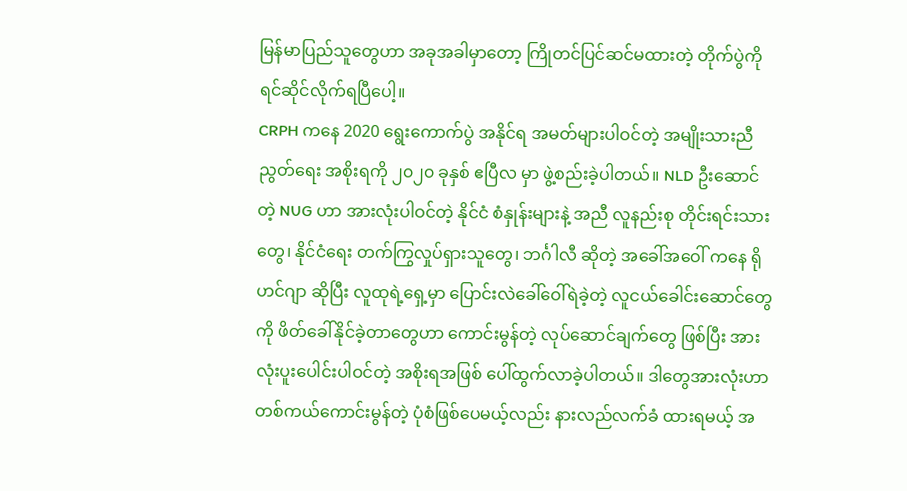မြန်မာပြည်သူတွေဟာ အခုအခါမှာတော့ ကြိုတင်ပြင်ဆင်မထားတဲ့ တိုက်ပွဲကို ရင်ဆိုင်လိုက်ရပြီပေါ့။
CRPH ကနေ 2020 ရွေးကောက်ပွဲ အနိုင်ရ အမတ်များပါဝင်တဲ့ အမျိုးသားညီညွတ်ရေး အစိုးရကို ၂၀၂၀ ခုနှစ် ဧပြီလ မှာ ဖွဲ့စည်းခဲ့ပါတယ်။ NLD ဦးဆောင်တဲ့ NUG ဟာ အားလုံးပါဝင်တဲ့ နိုင်ငံ စံနှုန်းများနဲ့ အညီ လူနည်းစု တိုင်းရင်းသားတွေ၊ နိုင်ငံရေး တက်ကြွလှုပ်ရှားသူတွေ၊ ဘင်္ဂါလီ ဆိုတဲ့ အခေါ်အဝေါ် ကနေ ရိုဟင်ဂျာ ဆိုပြီး လူထုရဲ့ရှေ့မှာ ပြောင်းလဲခေါ်ဝေါ်ရဲခဲ့တဲ့ လူငယ်ခေါင်းဆောင်တွေကို ဖိတ်ခေါ်နိုင်ခဲ့တာတွေဟာ ကောင်းမွန်တဲ့ လုပ်ဆောင်ချက်တွေ ဖြစ်ပြီး အားလုံးပူးပေါင်းပါဝင်တဲ့ အစိုးရအဖြစ် ပေါ်ထွက်လာခဲ့ပါတယ်။ ဒါတွေအားလုံးဟာ တစ်ကယ်ကောင်းမွန်တဲ့ ပုံစံဖြစ်ပေမယ့်လည်း နားလည်လက်ခံ ထားရမယ့် အ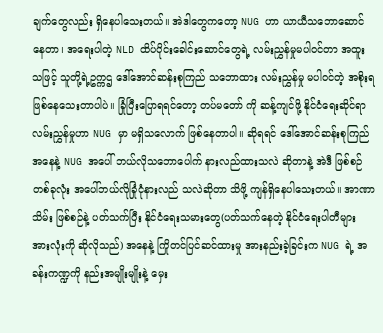ချက်တွေလည်း ရှိနေပါသေးတယ်။ အဲဒါတွေကတော့ NUG ဟာ ယာယီသဘောဆောင်နေတာ၊ အရေးပါတဲ့ NLD ထိပ်ပိုင်းခေါင်းဆောင်တွေရဲ့ လမ်းညွှန်မှုမပါဝင်တာ အထူးသဖြင့် သူတို့ရဲ့ဥက္ကဌ ဒေါ်အောင်ဆန်းစုကြည် သဘောထား လမ်းညွှန်မှု မပါဝင်တဲ့ အစိုးရ ဖြစ်နေသေးတာပါပဲ။ ခြုံပြီးပြောရရင်တော့ တပ်မတော် ကို ဆန့်ကျင်ဖို့ နိုင်ငံရေးဆိုင်ရာ လမ်းညွှန်မှုဟာ NUG မှာ မရှိသလောက် ဖြစ်နေတာပါ။ ဆိုရရင် ဒေါ်အောင်ဆန်းစုကြည် အနေနဲ့ NUG အပေါ် ဘယ်လိုသဘောပေါက် နားလည်ထားသလဲ ဆိုတာနဲ့ အဲဒီ ဖြစ်စဉ်တစ်ခုလုံး အပေါ်ဘယ်လိုခြုံငုံနားလည် သလဲဆိုတာ သိဖို့ ကျန်ရှိနေပါသေးတယ်။ အာဏာသိမ်း ဖြစ်စဉ်နဲ့ ပတ်သက်ပြီး နိုင်ငံရေးသမားတွေ(ပတ်သက်နေတဲ့ နိုင်ငံရေးပါတီများ အားလုံးကို ဆိုလိုသည်) အနေနဲ့ ကြိုတင်ပြင်ဆင်ထားမှု အားနည်းခဲ့ခြင်းက NUG ရဲ့ အခန်းကဏ္ဍကို နည်းအမျိုးမျိုးနဲ့ မှေး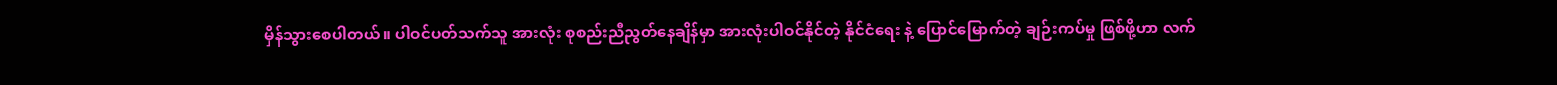မှိန်သွားစေပါတယ်။ ပါဝင်ပတ်သက်သူ အားလုံး စုစည်းညီညွတ်နေချိန်မှာ အားလုံးပါဝင်နိုင်တဲ့ နိုင်ငံရေး နဲ့ ပြောင်မြောက်တဲ့ ချဉ်းကပ်မှု ဖြစ်ဖို့ဟာ လက်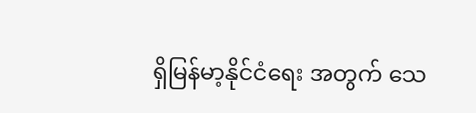ရှိမြန်မာ့နိုင်ငံရေး အတွက် သေ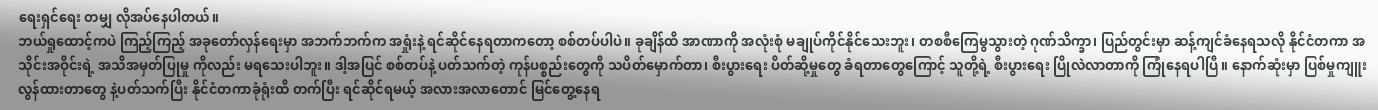ရေးရှင်ရေး တမျှ လိုအပ်နေပါတယ်။
ဘယ်ရှုထောင့်ကပဲ ကြည့်ကြည့် အခုတော်လှန်ရေးမှာ အဘက်ဘက်က အရှုံးနဲ့ ရင်ဆိုင်နေရတာကတော့ စစ်တပ်ပါပဲ။ ခုချိန်ထိ အာဏာကို အလုံးစုံ မချုပ်ကိုင်နိုင်သေးဘူး၊ တစစီကြေမွသွားတဲ့ ဂုဏ်သိက္ခာ၊ ပြည်တွင်းမှာ ဆန့်ကျင်ခံနေရသလို နိုင်ငံတကာ အသိုင်းအဝိုင်းရဲ့ အသိအမှတ်ပြုမှု ကိုလည်း မရသေးပါဘူး။ ဒါ့အပြင် စစ်တပ်နဲ့ ပတ်သက်တဲ့ ကုန်ပစ္စည်းတွေကို သပိတ်မှောက်တာ၊ စီးပွားရေး ပိတ်ဆို့မှုတွေ ခံရတာတွေကြောင့် သူတို့ရဲ့ စီးပွားရေး ပြိုလဲလာတာကို ကြုံနေရပါပြီ။ နောက်ဆုံးမှာ ပြစ်မှုကျူးလွန်ထားတာတွေ နဲ့ပတ်သက်ပြီး နိုင်ငံတကာခုံရုံးထိ တက်ပြီး ရင်ဆိုင်ရမယ့် အလားအလာတောင် မြင်တွေ့နေရ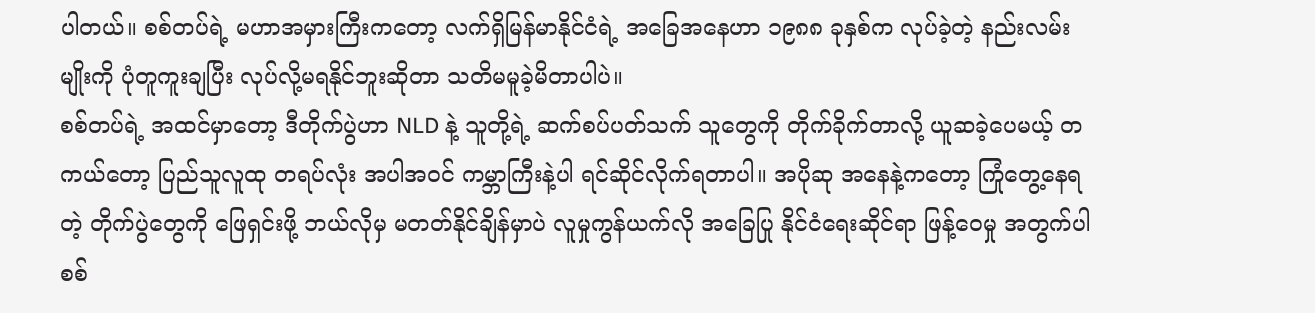ပါတယ်။ စစ်တပ်ရဲ့ မဟာအမှားကြီးကတော့ လက်ရှိမြန်မာနိုင်ငံရဲ့ အခြေအနေဟာ ၁၉၈၈ ခုနှစ်က လုပ်ခဲ့တဲ့ နည်းလမ်းမျိုးကို ပုံတူကူးချပြီး လုပ်လို့မရနိုင်ဘူးဆိုတာ သတိမမူခဲ့မိတာပါပဲ။
စစ်တပ်ရဲ့ အထင်မှာတော့ ဒီတိုက်ပွဲဟာ NLD နဲ့ သူတို့ရဲ့ ဆက်စပ်ပတ်သက် သူတွေကို တိုက်ခိုက်တာလို့ ယူဆခဲ့ပေမယ့် တကယ်တော့ ပြည်သူလူထု တရပ်လုံး အပါအဝင် ကမ္ဘာကြီးနဲ့ပါ ရင်ဆိုင်လိုက်ရတာပါ။ အပိုဆု အနေနဲ့ကတော့ ကြုံတွေ့နေရတဲ့ တိုက်ပွဲတွေကို ဖြေရှင်းဖို့ ဘယ်လိုမှ မတတ်နိုင်ချိန်မှာပဲ လူမှုကွန်ယက်လို အခြေပြု နိုင်ငံရေးဆိုင်ရာ ဖြန့်ဝေမှု အတွက်ပါ စစ်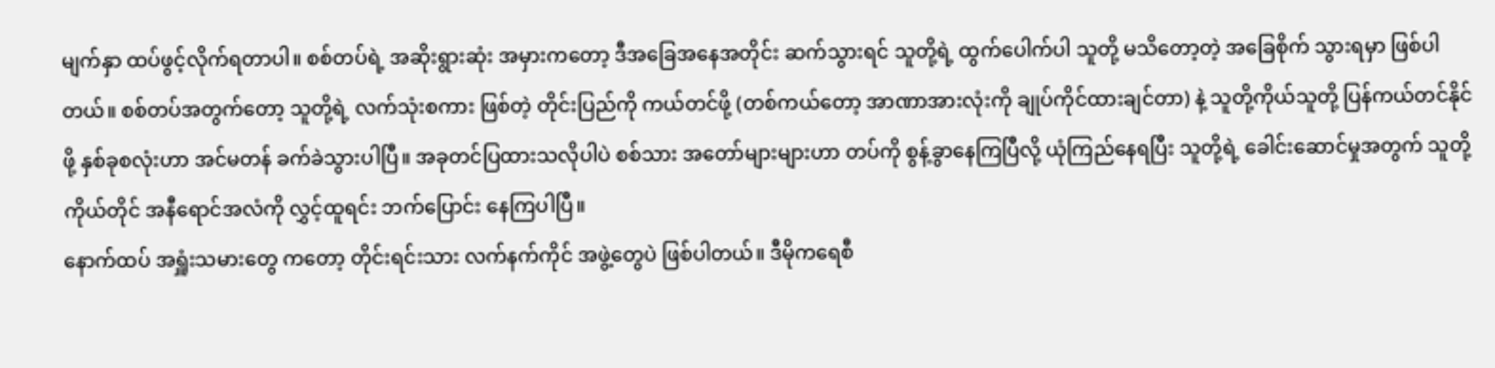မျက်နှာ ထပ်ဖွင့်လိုက်ရတာပါ။ စစ်တပ်ရဲ့ အဆိုးရွားဆုံး အမှားကတော့ ဒီအခြေအနေအတိုင်း ဆက်သွားရင် သူတို့ရဲ့ ထွက်ပေါက်ပါ သူတို့ မသိတော့တဲ့ အခြေစိုက် သွားရမှာ ဖြစ်ပါတယ်။ စစ်တပ်အတွက်တော့ သူတို့ရဲ့ လက်သုံးစကား ဖြစ်တဲ့ တိုင်းပြည်ကို ကယ်တင်ဖို့ (တစ်ကယ်တော့ အာဏာအားလုံးကို ချုပ်ကိုင်ထားချင်တာ) နဲ့ သူတို့ကိုယ်သူတို့ ပြန်ကယ်တင်နိုင်ဖို့ နှစ်ခုစလုံးဟာ အင်မတန် ခက်ခဲသွားပါပြီ။ အခုတင်ပြထားသလိုပါပဲ စစ်သား အတော်များများဟာ တပ်ကို စွန့်ခွာနေကြပြီလို့ ယုံကြည်နေရပြီး သူတို့ရဲ့ ခေါင်းဆောင်မှုအတွက် သူတို့ကိုယ်တိုင် အနီရောင်အလံကို လွှင့်ထူရင်း ဘက်ပြောင်း နေကြပါပြီ။
နောက်ထပ် အရှူံးသမားတွေ ကတော့ တိုင်းရင်းသား လက်နက်ကိုင် အဖွဲ့တွေပဲ ဖြစ်ပါတယ်။ ဒီမိုကရေစီ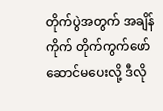တိုက်ပွဲအတွက် အချိန်ကိုက် တိုက်ကွက်ဖော်ဆောင်မပေးလို့ ဒီလို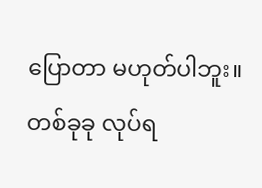ပြောတာ မဟုတ်ပါဘူး။ တစ်ခုခု လုပ်ရ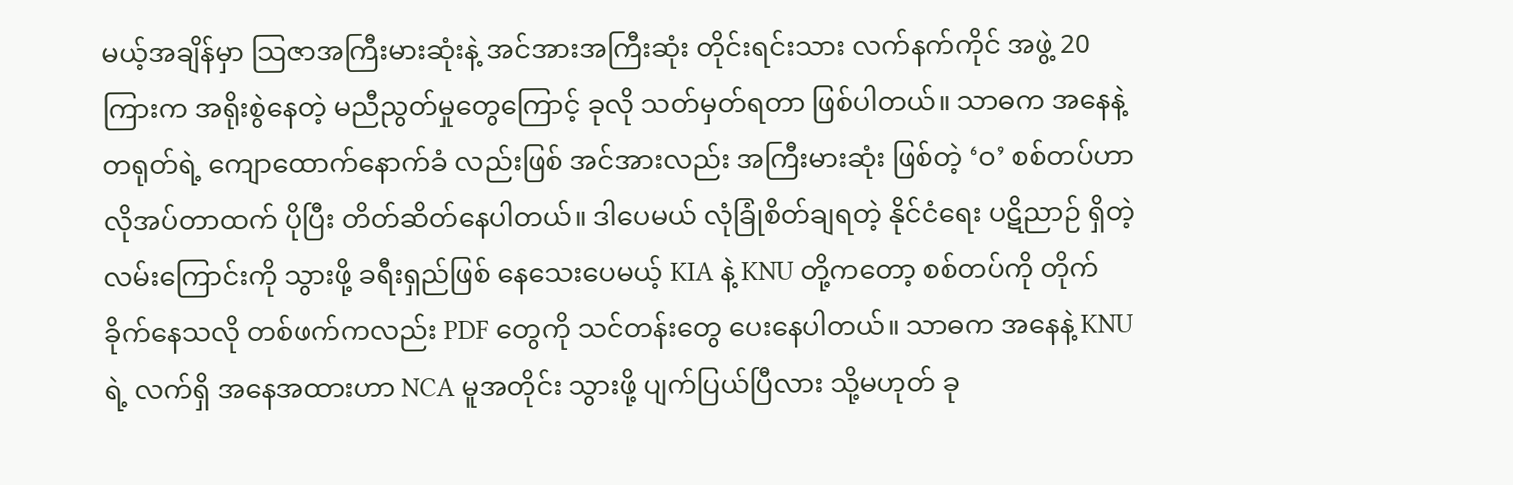မယ့်အချိန်မှာ သြဇာအကြီးမားဆုံးနဲ့ အင်အားအကြီးဆုံး တိုင်းရင်းသား လက်နက်ကိုင် အဖွဲ့ 20 ကြားက အရိုးစွဲနေတဲ့ မညီညွတ်မှုတွေကြောင့် ခုလို သတ်မှတ်ရတာ ဖြစ်ပါတယ်။ သာဓက အနေနဲ့ တရုတ်ရဲ့ ကျောထောက်နောက်ခံ လည်းဖြစ် အင်အားလည်း အကြီးမားဆုံး ဖြစ်တဲ့ ‘ဝ’ စစ်တပ်ဟာ လိုအပ်တာထက် ပိုပြီး တိတ်ဆိတ်နေပါတယ်။ ဒါပေမယ် လုံခြုံစိတ်ချရတဲ့ နိုင်ငံရေး ပဋိညာဉ် ရှိတဲ့ လမ်းကြောင်းကို သွားဖို့ ခရီးရှည်ဖြစ် နေသေးပေမယ့် KIA နဲ့ KNU တို့ကတော့ စစ်တပ်ကို တိုက်ခိုက်နေသလို တစ်ဖက်ကလည်း PDF တွေကို သင်တန်းတွေ ပေးနေပါတယ်။ သာဓက အနေနဲ့ KNU ရဲ့ လက်ရှိ အနေအထားဟာ NCA မူအတိုင်း သွားဖို့ ပျက်ပြယ်ပြီလား သို့မဟုတ် ခု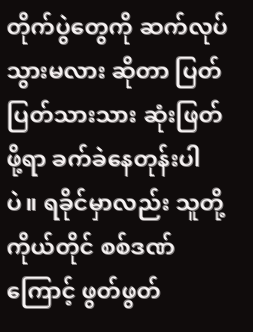တိုက်ပွဲတွေကို ဆက်လုပ်သွားမလား ဆိုတာ ပြတ်ပြတ်သားသား ဆုံးဖြတ်ဖို့ရာ ခက်ခဲနေတုန်းပါပဲ။ ရခိုင်မှာလည်း သူတို့ကိုယ်တိုင် စစ်ဒဏ်ကြောင့် ဖွတ်ဖွတ်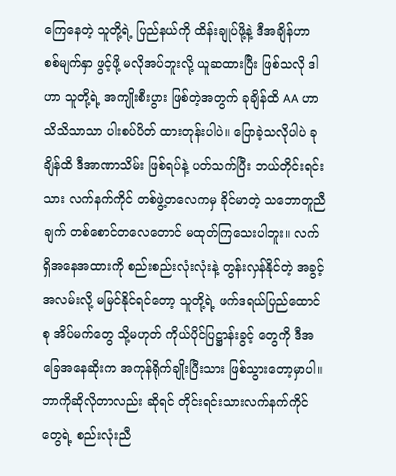ကြေနေတဲ့ သူတို့ရဲ့ ပြည်နယ်ကို ထိန်းချုပ်ဖို့နဲ့ ဒီအချိန်ဟာ စစ်မျက်နှာ ဖွင့်ဖို့ မလိုအပ်ဘူးလို့ ယူဆထားပြီး ဖြစ်သလို ဒါဟာ သူတို့ရဲ့ အကျိုးစီးပွား ဖြစ်တဲ့အတွက် ခုချိန်ထိ AA ဟာ သိသိသာသာ ပါးစပ်ပိတ် ထားတုန်းပါပဲ။ ပြောခဲ့သလိုပါပဲ ခုချိန်ထိ ဒီအာဏာသိမ်း ဖြစ်ရပ်နဲ့ ပတ်သက်ပြီး ဘယ်တိုင်းရင်းသား လက်နက်ကိုင် တစ်ဖွဲ့တလေကမှ ခိုင်မာတဲ့ သဘောတူညီချက် တစ်စောင်တလေတောင် မထုတ်ကြသေးပါဘူး။ လက်ရှိအနေအထားကို စည်းစည်းလုံးလုံးနဲ့ တွန်းလှန်နိုင်တဲ့ အခွင့်အလမ်းလို့ မမြင်နိုင်ရင်တော့ သူတို့ရဲ့ ဖက်ဒရယ်ပြည်ထောင်စု အိပ်မက်တွေ သို့မဟုတ် ကိုယ်ပိုင်ပြဋ္ဌာန်းခွင့် တွေကို ဒီအခြေအနေဆိုးက အကုန်ရိုက်ချိုးပြီးသား ဖြစ်သွားတော့မှာပါ။ ဘာကိုဆိုလိုတာလည်း ဆိုရင် တိုင်းရင်းသားလက်နက်ကိုင်တွေရဲ့ စည်းလုံးညီ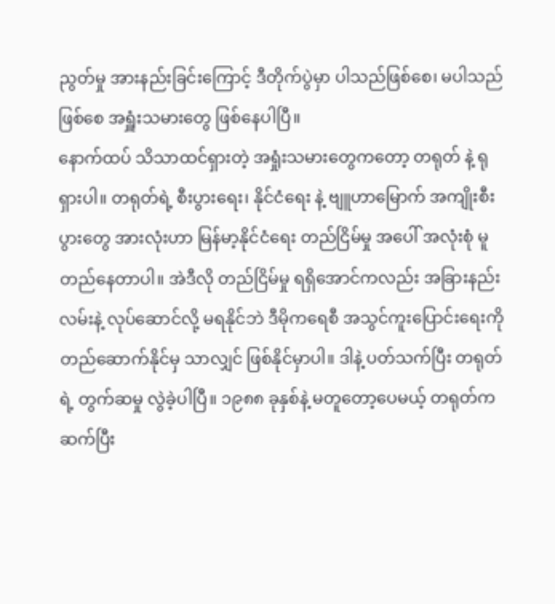ညွတ်မှု အားနည်းခြင်းကြောင့် ဒီတိုက်ပွဲမှာ ပါသည်ဖြစ်စေ၊ မပါသည်ဖြစ်စေ အရှူံးသမားတွေ ဖြစ်နေပါပြီ။
နောက်ထပ် သိသာထင်ရှားတဲ့ အရှုံးသမားတွေကတော့ တရုတ် နဲ့ ရုရှားပါ။ တရုတ်ရဲ့ စီးပွားရေး၊ နိုင်ငံရေး နဲ့ ဗျူဟာမြောက် အကျိုးစီးပွားတွေ အားလုံးဟာ မြန်မာ့နိုင်ငံရေး တည်ငြိမ်မှု အပေါ် အလုံးစုံ မူတည်နေတာပါ။ အဲဒီလို တည်ငြိမ်မှု ရရှိအောင်ကလည်း အခြားနည်းလမ်းနဲ့ လုပ်ဆောင်လို့ မရနိုင်ဘဲ ဒီမိုကရေစီ အသွင်ကူးပြောင်းရေးကို တည်ဆောက်နိုင်မှ သာလျှင် ဖြစ်နိုင်မှာပါ။ ဒါနဲ့ ပတ်သက်ပြီး တရုတ်ရဲ့ တွက်ဆမှု လွဲခဲ့ပါပြီ။ ၁၉၈၈ ခုနှစ်နဲ့ မတူတော့ပေမယ့် တရုတ်က ဆက်ပြီး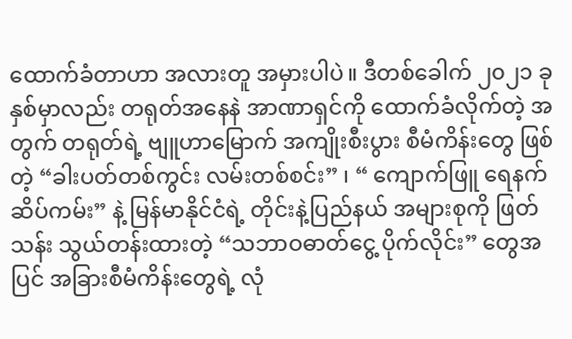ထောက်ခံတာဟာ အလားတူ အမှားပါပဲ။ ဒီတစ်ခေါက် ၂၀၂၁ ခုနှစ်မှာလည်း တရုတ်အနေနဲ အာဏာရှင်ကို ထောက်ခံလိုက်တဲ့ အတွက် တရုတ်ရဲ့ ဗျူဟာမြောက် အကျိုးစီးပွား စီမံကိန်းတွေ ဖြစ်တဲ့ “ခါးပတ်တစ်ကွင်း လမ်းတစ်စင်း” ၊ “ ကျောက်ဖြူ ရေနက်ဆိပ်ကမ်း” နဲ့ မြန်မာနိုင်ငံရဲ့ တိုင်းနဲ့ပြည်နယ် အများစုကို ဖြတ်သန်း သွယ်တန်းထားတဲ့ “သဘာဝဓာတ်ငွေ့ ပိုက်လိုင်း” တွေအပြင် အခြားစီမံကိန်းတွေရဲ့ လုံ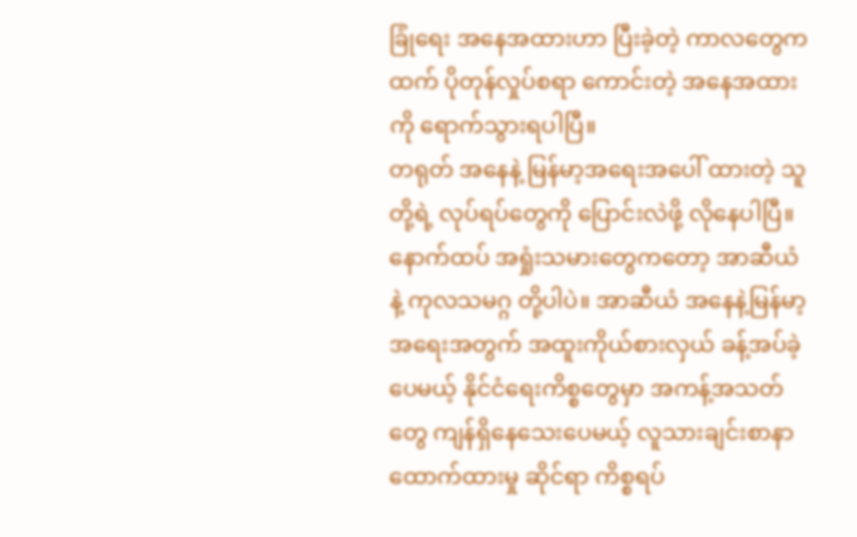ခြုံရေး အနေအထားဟာ ပြီးခဲ့တဲ့ ကာလတွေကထက် ပိုတုန်လှုပ်စရာ ကောင်းတဲ့ အနေအထားကို ရောက်သွားရပါပြီ။
တရုတ် အနေနဲ့ မြန်မာ့အရေးအပေါ် ထားတဲ့ သူတို့ရဲ့ လုပ်ရပ်တွေကို ပြောင်းလဲဖို့ လိုနေပါပြီ။ နောက်ထပ် အရှုံးသမားတွေကတော့ အာဆီယံ နဲ့ ကုလသမဂ္ဂ တို့ပါပဲ။ အာဆီယံ အနေနဲ့မြန်မာ့အရေးအတွက် အထူးကိုယ်စားလှယ် ခန့်အပ်ခဲ့ပေမယ့် နိုင်ငံရေးကိစ္စတွေမှာ အကန့်အသတ်တွေ ကျန်ရှိနေသေးပေမယ့် လူသားချင်းစာနာထောက်ထားမှု ဆိုင်ရာ ကိစ္စရပ်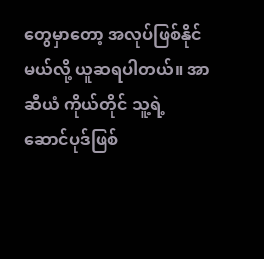တွေမှာတော့ အလုပ်ဖြစ်နိုင်မယ်လို့ ယူဆရပါတယ်။ အာဆီယံ ကိုယ်တိုင် သူ့ရဲ့ ဆောင်ပုဒ်ဖြစ်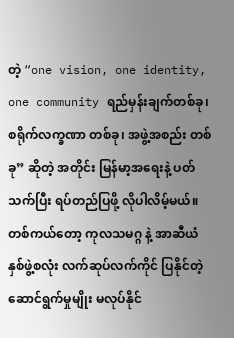တဲ့ “one vision, one identity, one community ရည်မှန်းချက်တစ်ခု၊ စရိုက်လက္ခဏာ တစ်ခု၊ အဖွဲ့အစည်း တစ်ခု” ဆိုတဲ့ အတိုင်း မြန်မာ့အရေးနဲ့ ပတ်သက်ပြီး ရပ်တည်ပြဖို့ လိုပါလိမ့်မယ်။ တစ်ကယ်တော့ ကုလသမဂ္ဂ နဲ့ အာဆီယံ နှစ်ဖွဲ့စလုံး လက်ဆုပ်လက်ကိုင် ပြနိုင်တဲ့ ဆောင်ရွက်မှုမျိုး မလုပ်နိုင်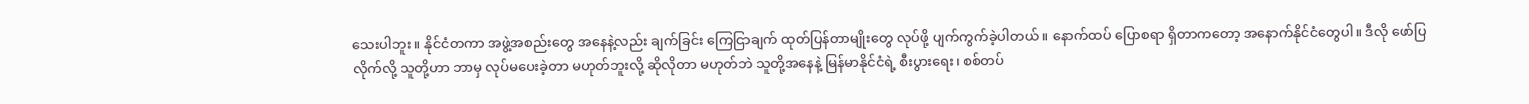သေးပါဘူး။ နိုင်ငံတကာ အဖွဲ့အစည်းတွေ အနေနဲ့လည်း ချက်ခြင်း ကြေငြာချက် ထုတ်ပြန်တာမျိုးတွေ လုပ်ဖို့ ပျက်ကွက်ခဲ့ပါတယ်။ နောက်ထပ် ပြောစရာ ရှိတာကတော့ အနောက်နိုင်ငံတွေပါ။ ဒီလို ဖော်ပြလိုက်လို့ သူတို့ဟာ ဘာမှ လုပ်မပေးခဲ့တာ မဟုတ်ဘူးလို့ ဆိုလိုတာ မဟုတ်ဘဲ သူတို့အနေနဲ့ မြန်မာနိုင်ငံရဲ့ စီးပွားရေး၊ စစ်တပ်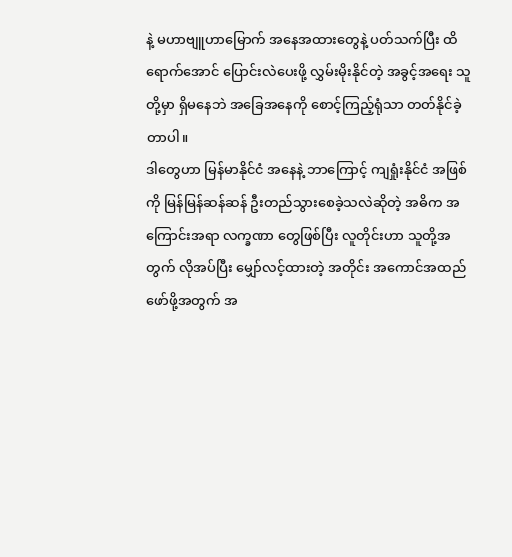နဲ့ မဟာဗျူဟာမြောက် အနေအထားတွေနဲ့ ပတ်သက်ပြီး ထိရောက်အောင် ပြောင်းလဲပေးဖို့ လွှမ်းမိုးနိုင်တဲ့ အခွင့်အရေး သူတို့မှာ ရှိမနေဘဲ အခြေအနေကို စောင့်ကြည့်ရုံသာ တတ်နိုင်ခဲ့တာပါ။
ဒါတွေဟာ မြန်မာနိုင်ငံ အနေနဲ့ ဘာကြောင့် ကျရှုံးနိုင်ငံ အဖြစ်ကို မြန်မြန်ဆန်ဆန် ဦးတည်သွားစေခဲ့သလဲဆိုတဲ့ အဓိက အကြောင်းအရာ လက္ခဏာ တွေဖြစ်ပြီး လူတိုင်းဟာ သူတို့အတွက် လိုအပ်ပြီး မျှော်လင့်ထားတဲ့ အတိုင်း အကောင်အထည် ဖော်ဖို့အတွက် အ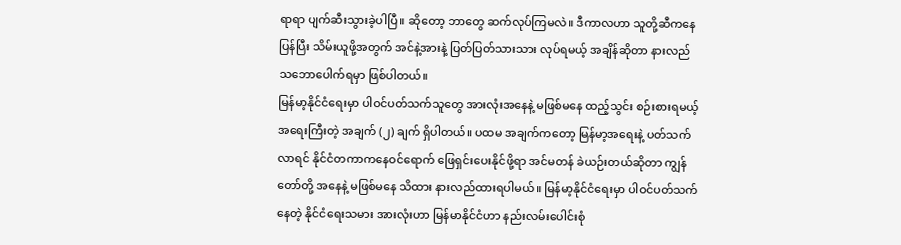ရာရာ ပျက်ဆီးသွားခဲ့ပါပြီ။ ဆိုတော့ ဘာတွေ ဆက်လုပ်ကြမလဲ။ ဒီကာလဟာ သူတို့ဆီကနေ ပြန်ပြီး သိမ်းယူဖို့အတွက် အင်နဲ့အားနဲ့ ပြတ်ပြတ်သားသား လုပ်ရမယ့် အချိန်ဆိုတာ နားလည် သဘောပေါက်ရမှာ ဖြစ်ပါတယ်။
မြန်မာ့နိုင်ငံရေးမှာ ပါဝင်ပတ်သက်သူတွေ အားလုံးအနေနဲ့ မဖြစ်မနေ ထည့်သွင်း စဉ်းစားရမယ့် အရေးကြီးတဲ့ အချက် (၂) ချက် ရှိပါတယ်။ ပထမ အချက်ကတော့ မြန်မာ့အရေးနဲ့ ပတ်သက်လာရင် နိုင်ငံတကာကနေဝင်ရောက် ဖြေရှင်းပေးနိုင်ဖို့ရာ အင်မတန် ခဲယဉ်းတယ်ဆိုတာ ကျွန်တော်တို့ အနေနဲ့ မဖြစ်မနေ သိထား နားလည်ထားရပါမယ်။ မြန်မာ့နိုင်ငံရေးမှာ ပါဝင်ပတ်သက်နေတဲ့ နိုင်ငံရေးသမား အားလုံးဟာ မြန်မာနိုင်ငံဟာ နည်းလမ်းပေါင်းစုံ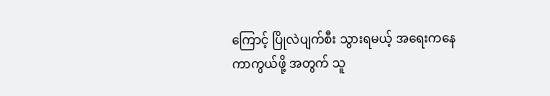ကြောင့် ပြိုလဲပျက်စီး သွားရမယ့် အရေးကနေ ကာကွယ်ဖို့ အတွက် သူ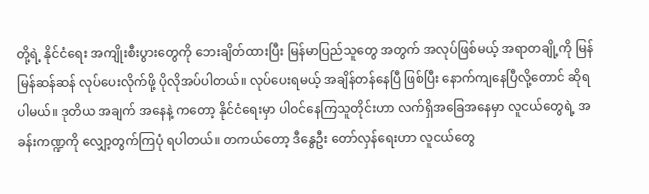တို့ရဲ့ နိုင်ငံရေး အကျိုးစီးပွားတွေကို ဘေးချိတ်ထားပြီး မြန်မာပြည်သူတွေ အတွက် အလုပ်ဖြစ်မယ့် အရာတချို့ကို မြန်မြန်ဆန်ဆန် လုပ်ပေးလိုက်ဖို့ ပိုလိုအပ်ပါတယ်။ လုပ်ပေးရမယ့် အချိန်တန်နေပြီ ဖြစ်ပြီး နောက်ကျနေပြီလို့တောင် ဆိုရပါမယ်။ ဒုတိယ အချက် အနေနဲ့ ကတော့ နိုင်ငံရေးမှာ ပါဝင်နေကြသူတိုင်းဟာ လက်ရှိအခြေအနေမှာ လူငယ်တွေရဲ့ အခန်းကဏ္ဍကို လျှော့တွက်ကြပုံ ရပါတယ်။ တကယ်တော့ ဒီနွေဦး တော်လှန်ရေးဟာ လူငယ်တွေ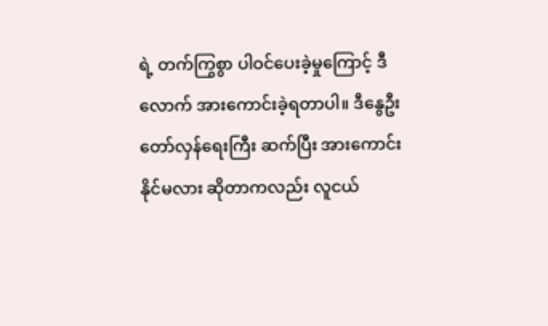ရဲ့ တက်ကြွစွာ ပါဝင်ပေးခဲ့မှုကြောင့် ဒီလောက် အားကောင်းခဲ့ရတာပါ။ ဒီနွေဦးတော်လှန်ရေးကြီး ဆက်ပြီး အားကောင်းနိုင်မလား ဆိုတာကလည်း လူငယ်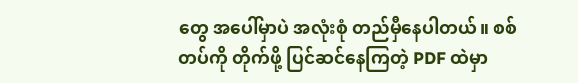တွေ အပေါ်မှာပဲ အလုံးစုံ တည်မှီနေပါတယ်။ စစ်တပ်ကို တိုက်ဖို့ ပြင်ဆင်နေကြတဲ့ PDF ထဲမှာ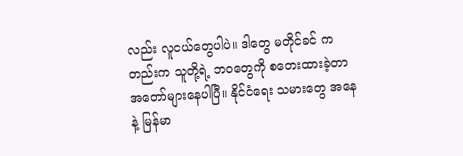လည်း လူငယ်တွေပါပဲ။ ဒါတွေ မတိုင်ခင် ကတည်းက သူတို့ရဲ့ ဘဝတွေကို စတေးထားခဲ့တာ အတော်များနေပါပြီ။ နိုင်ငံရေး သမားတွေ အနေနဲ့ မြန်မာ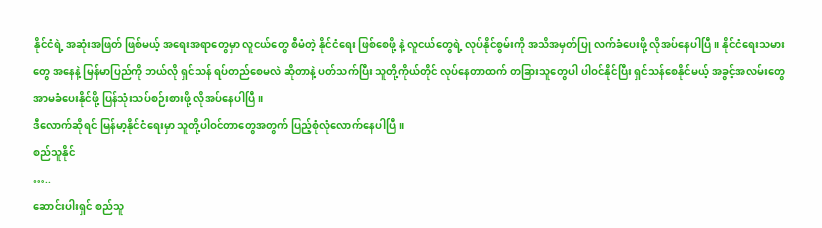နိုင်ငံရဲ့ အဆုံးအဖြတ် ဖြစ်မယ့် အရေးအရာတွေမှာ လူငယ်တွေ စီမံတဲ့ နိုင်ငံရေး ဖြစ်စေဖို့ နဲ့ လူငယ်တွေရဲ့ လုပ်နိုင်စွမ်းကို အသိအမှတ်ပြု လက်ခံပေးဖို့ လိုအပ်နေပါပြီ။ နိုင်ငံရေးသမားတွေ အနေနဲ့ မြန်မာပြည်ကို ဘယ်လို ရှင်သန် ရပ်တည်စေမလဲ ဆိုတာနဲ့ ပတ်သက်ပြီး သူတို့ကိုယ်တိုင် လုပ်နေတာထက် တခြားသူတွေပါ ပါဝင်နိုင်ပြီး ရှင်သန်စေနိုင်မယ့် အခွင့်အလမ်းတွေ အာမခံပေးနိုင်ဖို့ ပြန်သုံးသပ်စဉ်းစားဖို့ လိုအပ်နေပါပြီ။
ဒီလောက်ဆိုရင် မြန်မာ့နိုင်ငံရေးမှာ သူတို့ပါဝင်တာတွေအတွက် ပြည့်စုံလုံလောက်နေပါပြီ။
စည်သူနိုင်
…..
ဆောင်းပါးရှင် စည်သူ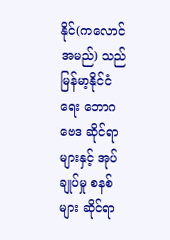နိုင်(ကလောင်အမည်) သည် မြန်မာ့နိုင်ငံရေး ဘောဂဗေဒ ဆိုင်ရာများနှင့် အုပ်ချုပ်မှု စနစ်များ ဆိုင်ရာ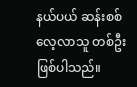နယ်ပယ် ဆန်းစစ်လေ့လာသူ တစ်ဦးဖြစ်ပါသည်။